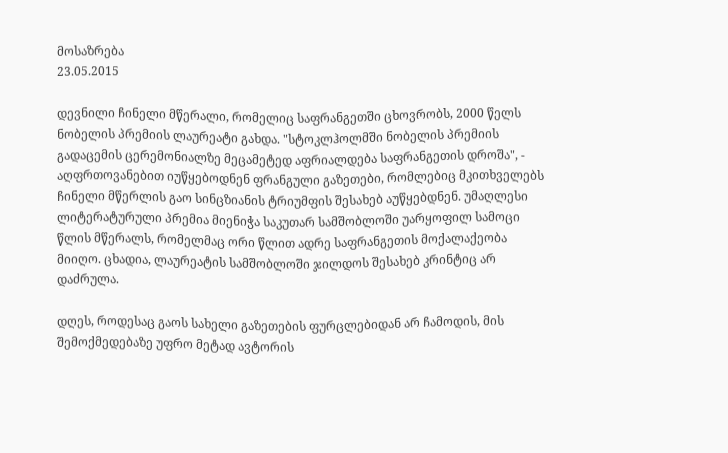მოსაზრება
23.05.2015

დევნილი ჩინელი მწერალი, რომელიც საფრანგეთში ცხოვრობს, 2000 წელს ნობელის პრემიის ლაურეატი გახდა. "სტოკლჰოლმში ნობელის პრემიის გადაცემის ცერემონიალზე მეცამეტედ აფრიალდება საფრანგეთის დროშა", - აღფრთოვანებით იუწყებოდნენ ფრანგული გაზეთები, რომლებიც მკითხველებს ჩინელი მწერლის გაო სინცზიანის ტრიუმფის შესახებ აუწყებდნენ. უმაღლესი ლიტერატურული პრემია მიენიჭა საკუთარ სამშობლოში უარყოფილ სამოცი წლის მწერალს, რომელმაც ორი წლით ადრე საფრანგეთის მოქალაქეობა მიიღო. ცხადია, ლაურეატის სამშობლოში ჯილდოს შესახებ კრინტიც არ დაძრულა.

დღეს, როდესაც გაოს სახელი გაზეთების ფურცლებიდან არ ჩამოდის, მის შემოქმედებაზე უფრო მეტად ავტორის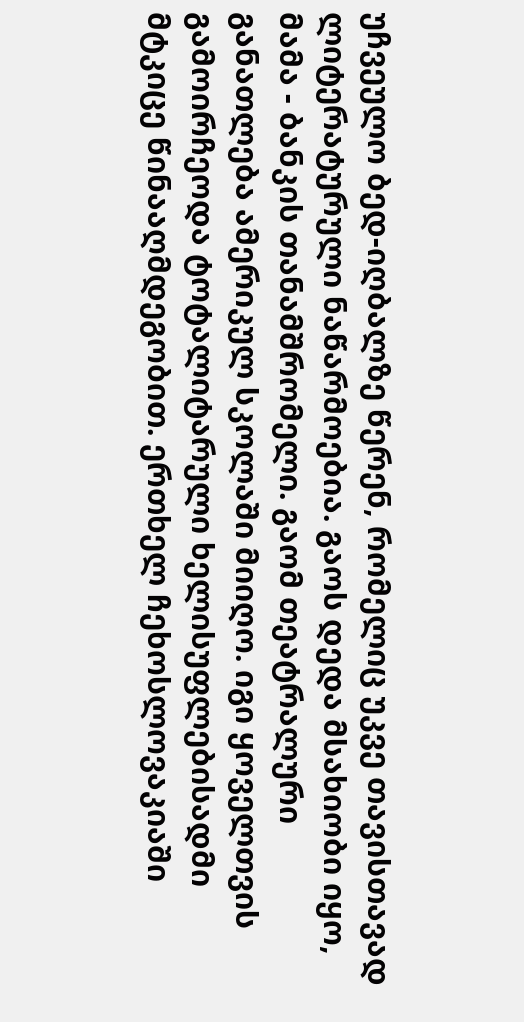უჩვეულო ბედ-იღბალზე წერენ, რომელიც უკვე თავისთავად ლიტერატურული ნაწარმოებია. გაოს დედა მსახიობი იყო, მამა - ბანკის თანამშრომელი. გაომ თეატრალური განათლება ამერიკულ სკოლაში მიიღო. იგი ყოველთვის გამოირჩეოდა ტოტალიტარული ხელისუფლებისადმი მტკიცე წინააღმდეგობით. ერთხელ ჩეხოსლოვაკიაში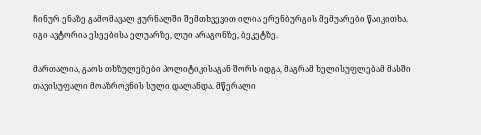ჩინურ ენაზე გამომავალ ჟურნალში შემთხვევით ილია ერენბურგის მემუარები წაიკითხა. იგი ავტორია ესეებისა ელუარზე, ლუი არაგონზე, ბეკეტზე.

მართალია, გაოს თხზულებები პოლიტიკისაგან შორს იდგა, მაგრამ ხელისუფლებამ მასში თავისუფალი მოაზროვნის სული დალანდა. მწერალი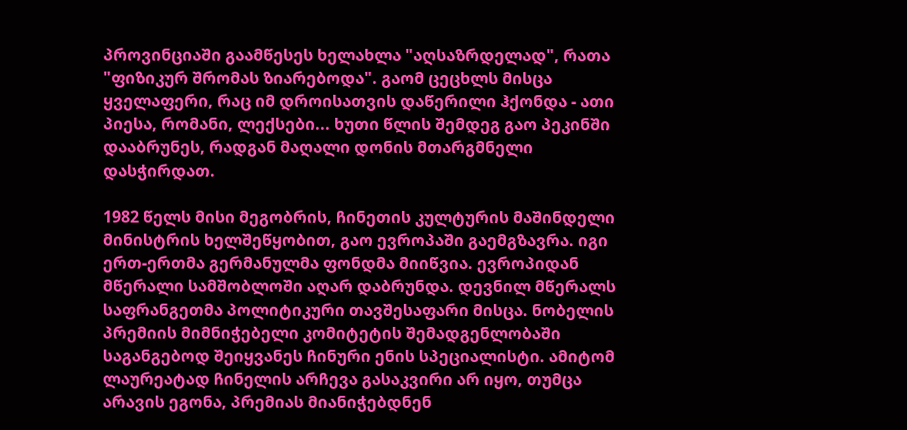პროვინციაში გაამწესეს ხელახლა "აღსაზრდელად", რათა "ფიზიკურ შრომას ზიარებოდა". გაომ ცეცხლს მისცა ყველაფერი, რაც იმ დროისათვის დაწერილი ჰქონდა - ათი პიესა, რომანი, ლექსები... ხუთი წლის შემდეგ გაო პეკინში დააბრუნეს, რადგან მაღალი დონის მთარგმნელი დასჭირდათ.

1982 წელს მისი მეგობრის, ჩინეთის კულტურის მაშინდელი მინისტრის ხელშეწყობით, გაო ევროპაში გაემგზავრა. იგი ერთ-ერთმა გერმანულმა ფონდმა მიიწვია. ევროპიდან მწერალი სამშობლოში აღარ დაბრუნდა. დევნილ მწერალს საფრანგეთმა პოლიტიკური თავშესაფარი მისცა. ნობელის პრემიის მიმნიჭებელი კომიტეტის შემადგენლობაში საგანგებოდ შეიყვანეს ჩინური ენის სპეციალისტი. ამიტომ ლაურეატად ჩინელის არჩევა გასაკვირი არ იყო, თუმცა არავის ეგონა, პრემიას მიანიჭებდნენ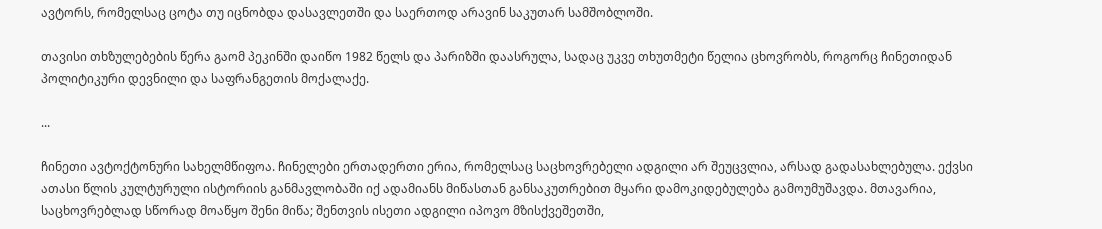ავტორს, რომელსაც ცოტა თუ იცნობდა დასავლეთში და საერთოდ არავინ საკუთარ სამშობლოში.

თავისი თხზულებების წერა გაომ პეკინში დაიწო 1982 წელს და პარიზში დაასრულა, სადაც უკვე თხუთმეტი წელია ცხოვრობს, როგორც ჩინეთიდან პოლიტიკური დევნილი და საფრანგეთის მოქალაქე.

...

ჩინეთი ავტოქტონური სახელმწიფოა. ჩინელები ერთადერთი ერია, რომელსაც საცხოვრებელი ადგილი არ შეუცვლია, არსად გადასახლებულა. ექვსი ათასი წლის კულტურული ისტორიის განმავლობაში იქ ადამიანს მიწასთან განსაკუთრებით მყარი დამოკიდებულება გამოუმუშავდა. მთავარია, საცხოვრებლად სწორად მოაწყო შენი მიწა; შენთვის ისეთი ადგილი იპოვო მზისქვეშეთში,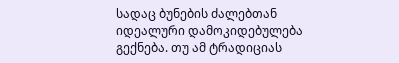სადაც ბუნების ძალებთან იდეალური დამოკიდებულება გექნება. თუ ამ ტრადიციას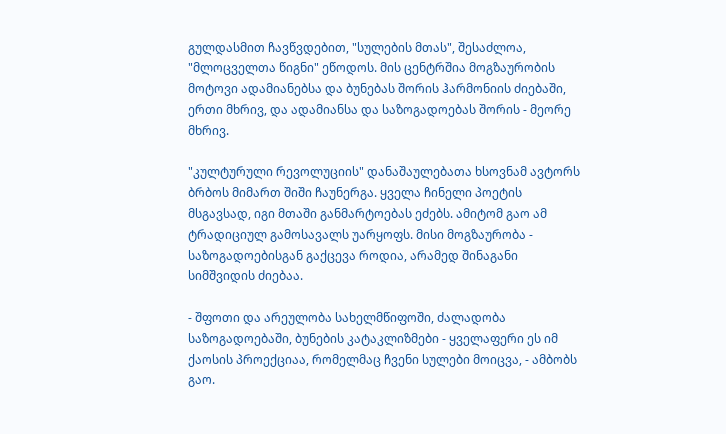გულდასმით ჩავწვდებით, "სულების მთას", შესაძლოა, "მლოცველთა წიგნი" ეწოდოს. მის ცენტრშია მოგზაურობის მოტოვი ადამიანებსა და ბუნებას შორის ჰარმონიის ძიებაში, ერთი მხრივ, და ადამიანსა და საზოგადოებას შორის - მეორე მხრივ.

"კულტურული რევოლუციის" დანაშაულებათა ხსოვნამ ავტორს ბრბოს მიმართ შიში ჩაუნერგა. ყველა ჩინელი პოეტის მსგავსად, იგი მთაში განმარტოებას ეძებს. ამიტომ გაო ამ ტრადიციულ გამოსავალს უარყოფს. მისი მოგზაურობა - საზოგადოებისგან გაქცევა როდია, არამედ შინაგანი სიმშვიდის ძიებაა.

- შფოთი და არეულობა სახელმწიფოში, ძალადობა საზოგადოებაში, ბუნების კატაკლიზმები - ყველაფერი ეს იმ ქაოსის პროექციაა, რომელმაც ჩვენი სულები მოიცვა, - ამბობს გაო.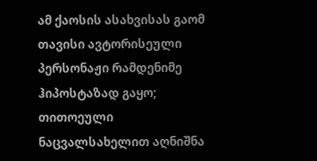ამ ქაოსის ასახვისას გაომ თავისი ავტორისეული პერსონაჟი რამდენიმე ჰიპოსტაზად გაყო; თითოეული ნაცვალსახელით აღნიშნა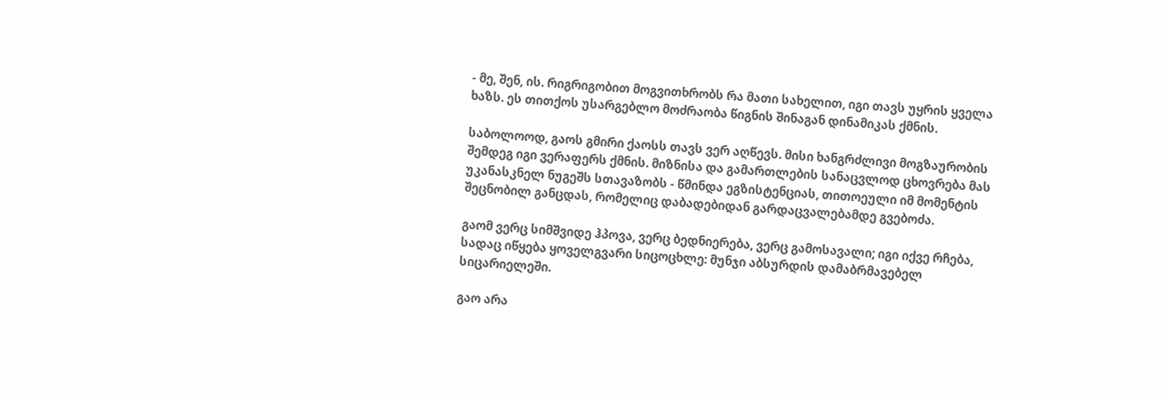- მე, შენ, ის. რიგრიგობით მოგვითხრობს რა მათი სახელით, იგი თავს უყრის ყველა ხაზს. ეს თითქოს უსარგებლო მოძრაობა წიგნის შინაგან დინამიკას ქმნის.

საბოლოოდ, გაოს გმირი ქაოსს თავს ვერ აღწევს. მისი ხანგრძლივი მოგზაურობის შემდეგ იგი ვერაფერს ქმნის. მიზნისა და გამართლების სანაცვლოდ ცხოვრება მას უკანასკნელ ნუგეშს სთავაზობს - წმინდა ეგზისტენციას, თითოეული იმ მომენტის შეცნობილ განცდას, რომელიც დაბადებიდან გარდაცვალებამდე გვებოძა.

გაომ ვერც სიმშვიდე ჰპოვა, ვერც ბედნიერება, ვერც გამოსავალი; იგი იქვე რჩება, სადაც იწყება ყოველგვარი სიცოცხლე: მუნჯი აბსურდის დამაბრმავებელ სიცარიელეში.

გაო არა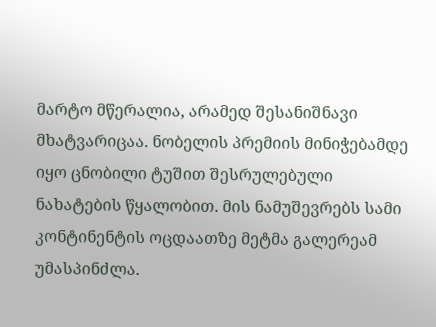მარტო მწერალია, არამედ შესანიშნავი მხატვარიცაა. ნობელის პრემიის მინიჭებამდე იყო ცნობილი ტუშით შესრულებული ნახატების წყალობით. მის ნამუშევრებს სამი კონტინენტის ოცდაათზე მეტმა გალერეამ უმასპინძლა.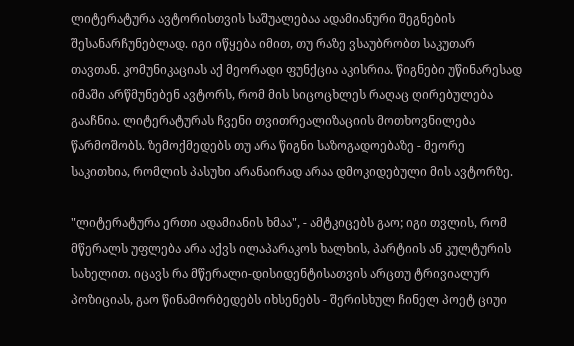ლიტერატურა ავტორისთვის საშუალებაა ადამიანური შეგნების შესანარჩუნებლად. იგი იწყება იმით, თუ რაზე ვსაუბრობთ საკუთარ თავთან. კომუნიკაციას აქ მეორადი ფუნქცია აკისრია. წიგნები უწინარესად იმაში არწმუნებენ ავტორს, რომ მის სიცოცხლეს რაღაც ღირებულება გააჩნია. ლიტერატურას ჩვენი თვითრეალიზაციის მოთხოვნილება წარმოშობს. ზემოქმედებს თუ არა წიგნი საზოგადოებაზე - მეორე საკითხია, რომლის პასუხი არანაირად არაა დმოკიდებული მის ავტორზე.

"ლიტერატურა ერთი ადამიანის ხმაა", - ამტკიცებს გაო; იგი თვლის, რომ მწერალს უფლება არა აქვს ილაპარაკოს ხალხის, პარტიის ან კულტურის სახელით. იცავს რა მწერალი-დისიდენტისათვის არცთუ ტრივიალურ პოზიციას, გაო წინამორბედებს იხსენებს - შერისხულ ჩინელ პოეტ ციუი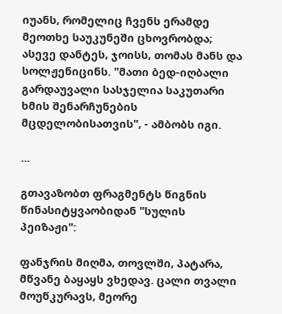იუანს, რომელიც ჩვენს ერამდე მეოთხე საუკუნეში ცხოვრობდა; ასევე დანტეს, ჯოისს, თომას მანს და სოლჟენიცინს. "მათი ბედ-იღბალი გარდაუვალი სასჯელია საკუთარი ხმის შენარჩუნების მცდელობისათვის", - ამბობს იგი.

...

გთავაზობთ ფრაგმენტს წიგნის წინასიტყვაობიდან "სულის პეიზაჟი":

ფანჯრის მიღმა, თოვლში, პატარა, მწვანე ბაყაყს ვხედავ. ცალი თვალი მოუწკურავს, მეორე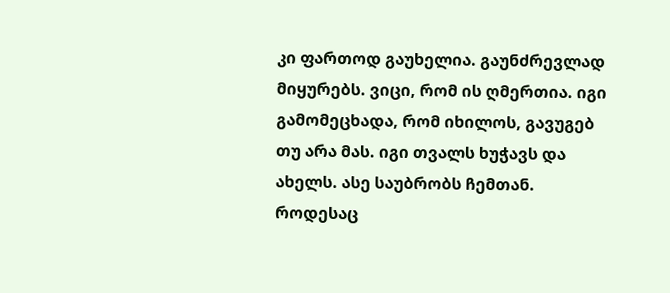კი ფართოდ გაუხელია. გაუნძრევლად მიყურებს. ვიცი, რომ ის ღმერთია. იგი გამომეცხადა, რომ იხილოს, გავუგებ თუ არა მას. იგი თვალს ხუჭავს და ახელს. ასე საუბრობს ჩემთან. როდესაც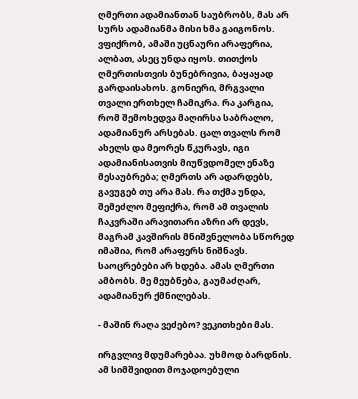ღმერთი ადამიანთან საუბრობს, მას არ სურს ადამიანმა მისი ხმა გაიგონოს. ვფიქრობ, ამაში უცნაური არაფერია, ალბათ, ასეც უნდა იყოს. თითქოს ღმერთისთვის ბუნებრივია, ბაყაყად გარდაისახოს. გონიერი, მრგვალი თვალი ერთხელ ჩამიკრა. რა კარგია, რომ შემოხედვა მაღირსა საბრალო, ადამიანურ არსებას. ცალ თვალს რომ ახელს და მეორეს წკურავს, იგი ადამიანისათვის მიუწვდომელ ენაზე მესაუბრება; ღმერთს არ ადარდებს, გავუგებ თუ არა მას. რა თქმა უნდა, შემეძლო მეფიქრა, რომ ამ თვალის ჩაკვრაში არავითარი აზრი არ დევს, მაგრამ კავშირის მნიშვნელობა სწორედ იმაშია, რომ არაფერს ნიშნავს. საოცრებები არ ხდება. ამას ღმერთი ამბობს. მე მეუბნება, გაუმაძღარ, ადამიანურ ქმნილებას.

- მაშინ რაღა ვეძებო? ვეკითხები მას.

ირგვლივ მდუმარებაა. უხმოდ ბარდნის. ამ სიმშვიდით მოჯადოებული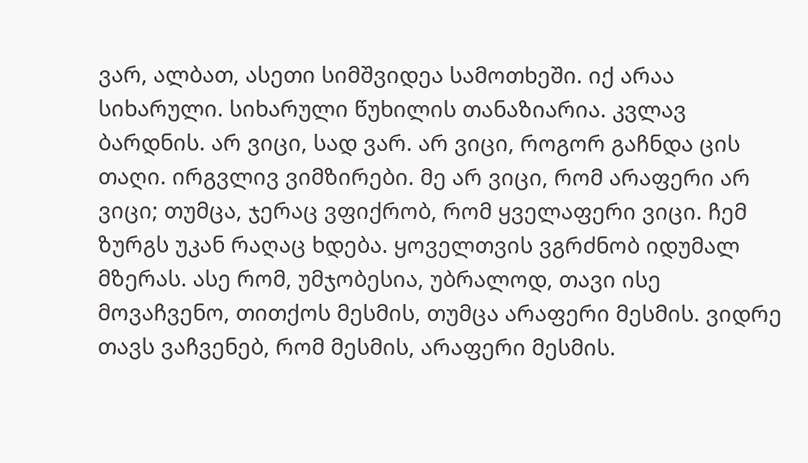ვარ, ალბათ, ასეთი სიმშვიდეა სამოთხეში. იქ არაა სიხარული. სიხარული წუხილის თანაზიარია. კვლავ ბარდნის. არ ვიცი, სად ვარ. არ ვიცი, როგორ გაჩნდა ცის თაღი. ირგვლივ ვიმზირები. მე არ ვიცი, რომ არაფერი არ ვიცი; თუმცა, ჯერაც ვფიქრობ, რომ ყველაფერი ვიცი. ჩემ ზურგს უკან რაღაც ხდება. ყოველთვის ვგრძნობ იდუმალ მზერას. ასე რომ, უმჯობესია, უბრალოდ, თავი ისე მოვაჩვენო, თითქოს მესმის, თუმცა არაფერი მესმის. ვიდრე თავს ვაჩვენებ, რომ მესმის, არაფერი მესმის.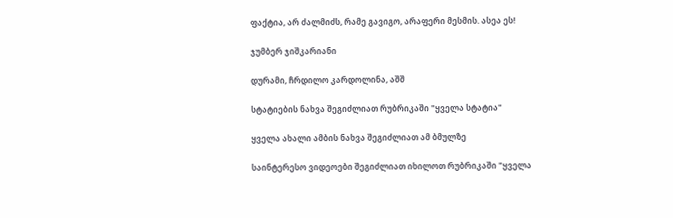ფაქტია, არ ძალმიძს, რამე გავიგო, არაფერი მესმის. ასეა ეს!

ჯუმბერ ჯიშკარიანი

დურამი, ჩრდილო კარდოლინა, აშშ

სტატიების ნახვა შეგიძლიათ რუბრიკაში "ყველა სტატია"

ყველა ახალი ამბის ნახვა შეგიძლიათ ამ ბმულზე

საინტერესო ვიდეოები შეგიძლიათ იხილოთ რუბრიკაში "ყველა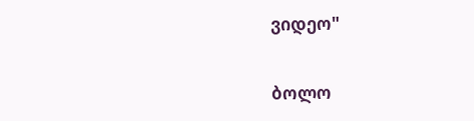ვიდეო"

ბოლო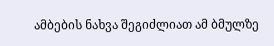ამბების ნახვა შეგიძლიათ ამ ბმულზე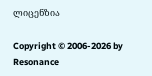ლიცენზია

Copyright © 2006-2026 by Resonance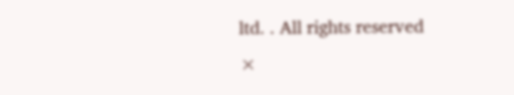ltd. . All rights reserved
×